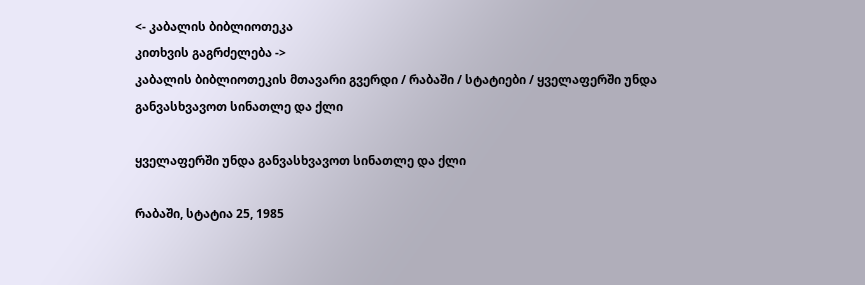<- კაბალის ბიბლიოთეკა
კითხვის გაგრძელება ->
კაბალის ბიბლიოთეკის მთავარი გვერდი / რაბაში / სტატიები / ყველაფერში უნდა განვასხვავოთ სინათლე და ქლი

ყველაფერში უნდა განვასხვავოთ სინათლე და ქლი

რაბაში, სტატია 25, 1985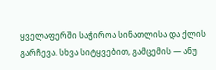ყველაფერში საჭიროა სინათლისა და ქლის გარჩევა. სხვა სიტყვებით, გამცემის — ანუ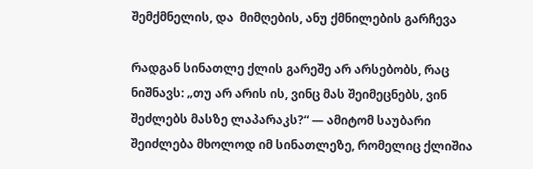შემქმნელის, და  მიმღების, ანუ ქმნილების გარჩევა

რადგან სინათლე ქლის გარეშე არ არსებობს, რაც ნიშნავს: „თუ არ არის ის, ვინც მას შეიმეცნებს, ვინ შეძლებს მასზე ლაპარაკს?“ — ამიტომ საუბარი შეიძლება მხოლოდ იმ სინათლეზე, რომელიც ქლიშია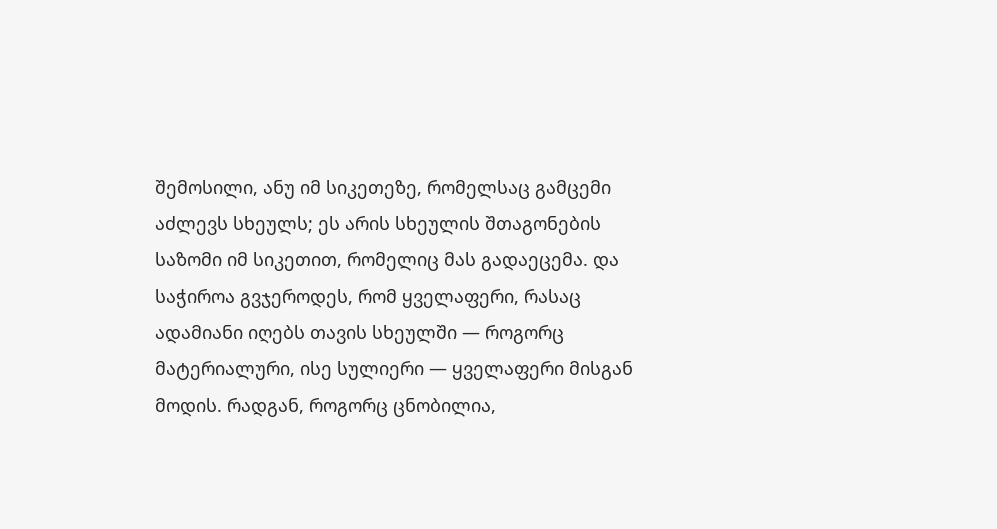შემოსილი, ანუ იმ სიკეთეზე, რომელსაც გამცემი აძლევს სხეულს; ეს არის სხეულის შთაგონების საზომი იმ სიკეთით, რომელიც მას გადაეცემა. და საჭიროა გვჯეროდეს, რომ ყველაფერი, რასაც ადამიანი იღებს თავის სხეულში — როგორც მატერიალური, ისე სულიერი — ყველაფერი მისგან მოდის. რადგან, როგორც ცნობილია,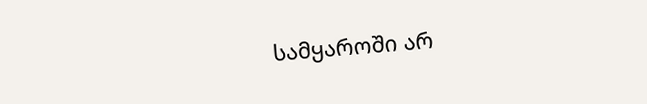სამყაროში არ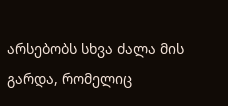არსებობს სხვა ძალა მის გარდა, რომელიც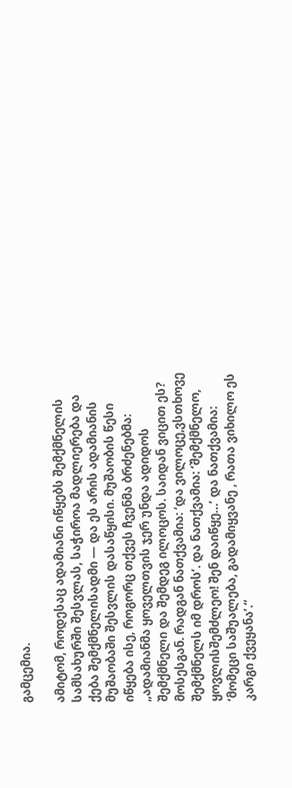გამცემია.

ამიტომ, როდესაც ადამიანი იწყებს შემქმნელის სამსახურში შესვლას, საჭიროა მადლიერება და ქება შემქმნელისადმი — და ეს არის ადამიანის მუშაობაში შესვლის დასაწყისი. მუშაობის წესი იწყება ისე, როგორც თქვეს ჩვენმა ბრძენებმა: „ადამიანმა ყოველთვის ჯერ უნდა ადიდოს შემქმნელი და შემდეგ ილოცოს. საიდან ვიცით ეს? მოსესგან. რადგან ნათქვამია: ‘და ვილოცე,ვსთხოვე შემქმნელს იმ დროს’. და ნათქვამია: ‘შემქმნელო, ყოვლისშემძლეო! შენ დაიწყე…’ და ნათქვამია: ‘მომეცი საშუალება, გადამიყვანე , რათა ვიხილო ეს კარგი ქვეყანა’.“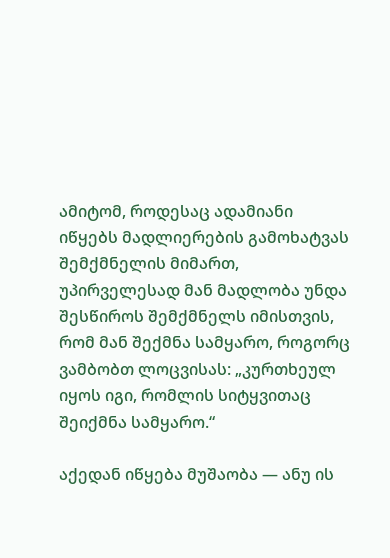ამიტომ, როდესაც ადამიანი იწყებს მადლიერების გამოხატვას შემქმნელის მიმართ, უპირველესად მან მადლობა უნდა შესწიროს შემქმნელს იმისთვის, რომ მან შექმნა სამყარო, როგორც ვამბობთ ლოცვისას: „კურთხეულ იყოს იგი, რომლის სიტყვითაც შეიქმნა სამყარო.“

აქედან იწყება მუშაობა — ანუ ის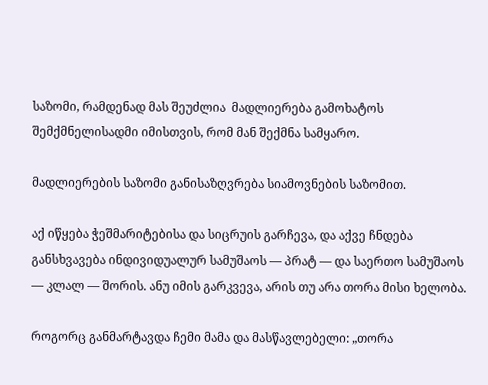საზომი, რამდენად მას შეუძლია  მადლიერება გამოხატოს შემქმნელისადმი იმისთვის, რომ მან შექმნა სამყარო.

მადლიერების საზომი განისაზღვრება სიამოვნების საზომით.

აქ იწყება ჭეშმარიტებისა და სიცრუის გარჩევა, და აქვე ჩნდება განსხვავება ინდივიდუალურ სამუშაოს — პრატ — და საერთო სამუშაოს — კლალ — შორის. ანუ იმის გარკვევა, არის თუ არა თორა მისი ხელობა.

როგორც განმარტავდა ჩემი მამა და მასწავლებელი: „თორა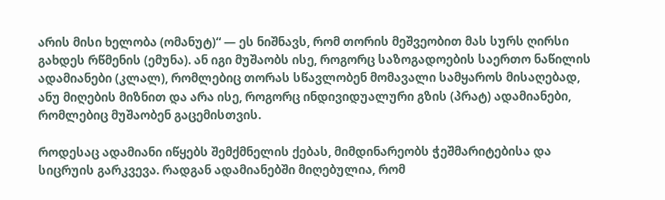არის მისი ხელობა (ომანუტ)“ — ეს ნიშნავს, რომ თორის მეშვეობით მას სურს ღირსი გახდეს რწმენის (ემუნა). ან იგი მუშაობს ისე, როგორც საზოგადოების საერთო ნაწილის ადამიანები (კლალ), რომლებიც თორას სწავლობენ მომავალი სამყაროს მისაღებად, ანუ მიღების მიზნით და არა ისე, როგორც ინდივიდუალური გზის (პრატ) ადამიანები, რომლებიც მუშაობენ გაცემისთვის.

როდესაც ადამიანი იწყებს შემქმნელის ქებას, მიმდინარეობს ჭეშმარიტებისა და სიცრუის გარკვევა. რადგან ადამიანებში მიღებულია, რომ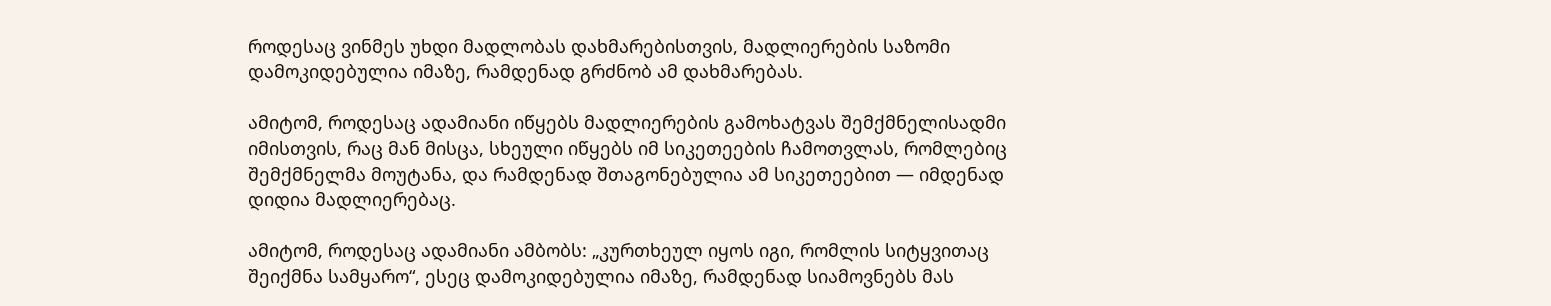როდესაც ვინმეს უხდი მადლობას დახმარებისთვის, მადლიერების საზომი დამოკიდებულია იმაზე, რამდენად გრძნობ ამ დახმარებას.

ამიტომ, როდესაც ადამიანი იწყებს მადლიერების გამოხატვას შემქმნელისადმი იმისთვის, რაც მან მისცა, სხეული იწყებს იმ სიკეთეების ჩამოთვლას, რომლებიც შემქმნელმა მოუტანა, და რამდენად შთაგონებულია ამ სიკეთეებით — იმდენად დიდია მადლიერებაც.

ამიტომ, როდესაც ადამიანი ამბობს: „კურთხეულ იყოს იგი, რომლის სიტყვითაც შეიქმნა სამყარო“, ესეც დამოკიდებულია იმაზე, რამდენად სიამოვნებს მას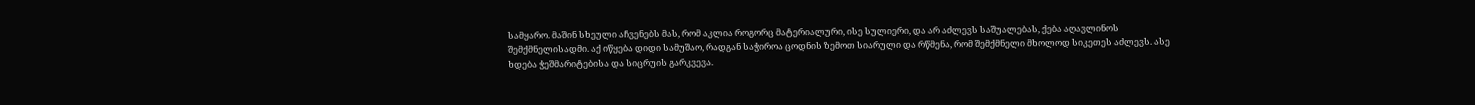სამყარო. მაშინ სხეული აჩვენებს მას, რომ აკლია როგორც მატერიალური, ისე სულიერი, და არ აძლევს საშუალებას, ქება აღავლინოს შემქმნელისადმი. აქ იწყება დიდი სამუშაო, რადგან საჭიროა ცოდნის ზემოთ სიარული და რწმენა, რომ შემქმნელი მხოლოდ სიკეთეს აძლევს. ასე ხდება ჭეშმარიტებისა და სიცრუის გარკვევა.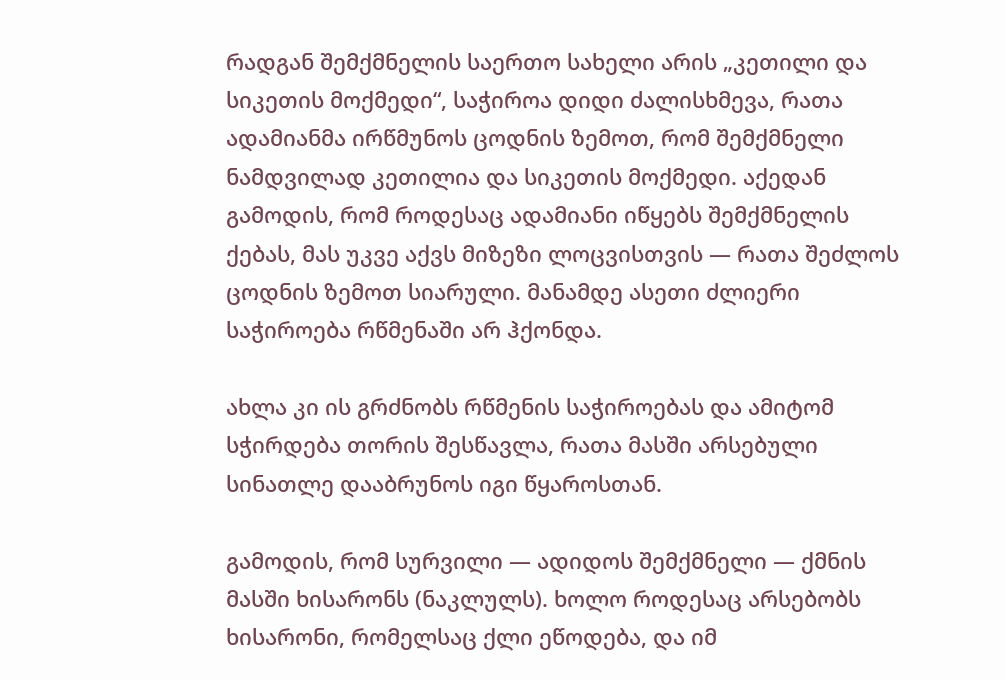რადგან შემქმნელის საერთო სახელი არის „კეთილი და სიკეთის მოქმედი“, საჭიროა დიდი ძალისხმევა, რათა ადამიანმა ირწმუნოს ცოდნის ზემოთ, რომ შემქმნელი ნამდვილად კეთილია და სიკეთის მოქმედი. აქედან გამოდის, რომ როდესაც ადამიანი იწყებს შემქმნელის ქებას, მას უკვე აქვს მიზეზი ლოცვისთვის — რათა შეძლოს ცოდნის ზემოთ სიარული. მანამდე ასეთი ძლიერი საჭიროება რწმენაში არ ჰქონდა.

ახლა კი ის გრძნობს რწმენის საჭიროებას და ამიტომ სჭირდება თორის შესწავლა, რათა მასში არსებული სინათლე დააბრუნოს იგი წყაროსთან.

გამოდის, რომ სურვილი — ადიდოს შემქმნელი — ქმნის მასში ხისარონს (ნაკლულს). ხოლო როდესაც არსებობს ხისარონი, რომელსაც ქლი ეწოდება, და იმ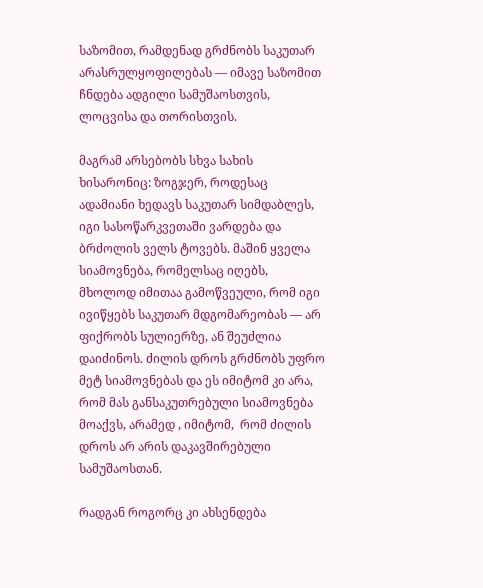საზომით, რამდენად გრძნობს საკუთარ არასრულყოფილებას — იმავე საზომით ჩნდება ადგილი სამუშაოსთვის, ლოცვისა და თორისთვის.

მაგრამ არსებობს სხვა სახის ხისარონიც: ზოგჯერ, როდესაც ადამიანი ხედავს საკუთარ სიმდაბლეს, იგი სასოწარკვეთაში ვარდება და ბრძოლის ველს ტოვებს. მაშინ ყველა სიამოვნება, რომელსაც იღებს, მხოლოდ იმითაა გამოწვეული, რომ იგი ივიწყებს საკუთარ მდგომარეობას — არ ფიქრობს სულიერზე, ან შეუძლია დაიძინოს. ძილის დროს გრძნობს უფრო მეტ სიამოვნებას და ეს იმიტომ კი არა, რომ მას განსაკუთრებული სიამოვნება მოაქვს, არამედ , იმიტომ,  რომ ძილის დროს არ არის დაკავშირებული სამუშაოსთან.

რადგან როგორც კი ახსენდება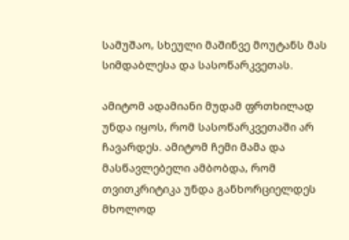სამუშაო, სხეული მაშინვე მოუტანს მას სიმდაბლესა და სასოწარკვეთას.

ამიტომ ადამიანი მუდამ ფრთხილად უნდა იყოს, რომ სასოწარკვეთაში არ ჩავარდეს. ამიტომ ჩემი მამა და მასწავლებელი ამბობდა, რომ თვითკრიტიკა უნდა განხორციელდეს მხოლოდ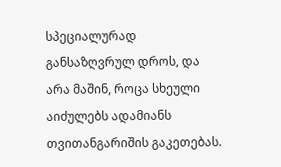სპეციალურად განსაზღვრულ დროს, და არა მაშინ, როცა სხეული აიძულებს ადამიანს თვითანგარიშის გაკეთებას.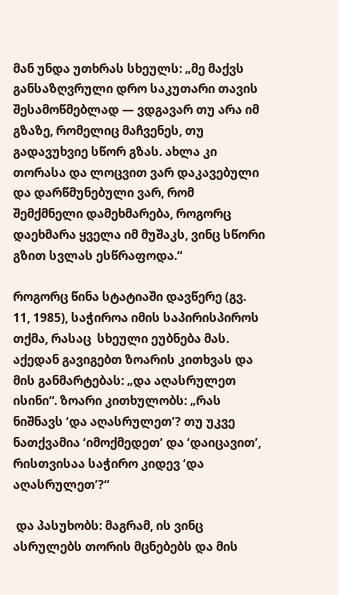მან უნდა უთხრას სხეულს: „მე მაქვს განსაზღვრული დრო საკუთარი თავის შესამოწმებლად — ვდგავარ თუ არა იმ გზაზე, რომელიც მაჩვენეს, თუ გადავუხვიე სწორ გზას. ახლა კი თორასა და ლოცვით ვარ დაკავებული და დარწმუნებული ვარ, რომ შემქმნელი დამეხმარება, როგორც დაეხმარა ყველა იმ მუშაკს, ვინც სწორი გზით სვლას ესწრაფოდა.“

როგორც წინა სტატიაში დავწერე (გვ. 11, 1985), საჭიროა იმის საპირისპიროს თქმა, რასაც  სხეული ეუბნება მას. აქედან გავიგებთ ზოარის კითხვას და მის განმარტებას: „და აღასრულეთ ისინი“. ზოარი კითხულობს: „რას ნიშნავს ‘და აღასრულეთ’? თუ უკვე ნათქვამია ‘იმოქმედეთ’ და ‘დაიცავით’, რისთვისაა საჭირო კიდევ ‘და აღასრულეთ’?“

 და პასუხობს: მაგრამ, ის ვინც ასრულებს თორის მცნებებს და მის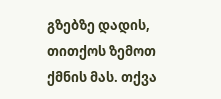გზებზე დადის, თითქოს ზემოთ ქმნის მას. თქვა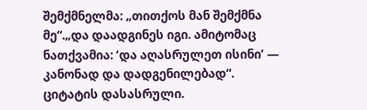შემქმნელმა: „თითქოს მან შემქმნა მე“.„და დაადგინეს იგი. ამიტომაც ნათქვამია: ‘და აღასრულეთ ისინი’ — კანონად და დადგენილებად“. ციტატის დასასრული.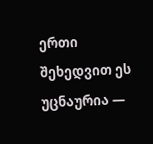ერთი შეხედვით ეს უცნაურია —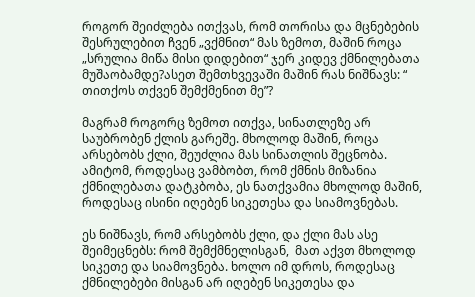როგორ შეიძლება ითქვას, რომ თორისა და მცნებების შესრულებით ჩვენ „ვქმნით“ მას ზემოთ, მაშინ როცა „სრულია მიწა მისი დიდებით“ ჯერ კიდევ ქმნილებათა მუშაობამდე?ასეთ შემთხვევაში მაშინ რას ნიშნავს: “ თითქოს თქვენ შემქმენით მე”?

მაგრამ როგორც ზემოთ ითქვა, სინათლეზე არ საუბრობენ ქლის გარეშე. მხოლოდ მაშინ, როცა არსებობს ქლი, შეუძლია მას სინათლის შეცნობა. ამიტომ, როდესაც ვამბობთ, რომ ქმნის მიზანია ქმნილებათა დატკბობა, ეს ნათქვამია მხოლოდ მაშინ, როდესაც ისინი იღებენ სიკეთესა და სიამოვნებას.

ეს ნიშნავს, რომ არსებობს ქლი, და ქლი მას ასე შეიმეცნებს: რომ შემქმნელისგან,  მათ აქვთ მხოლოდ სიკეთე და სიამოვნება. ხოლო იმ დროს, როდესაც ქმნილებები მისგან არ იღებენ სიკეთესა და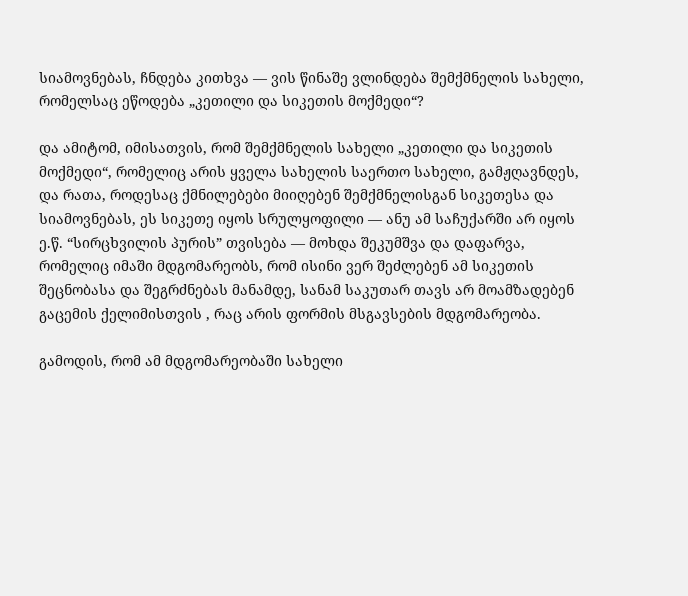სიამოვნებას, ჩნდება კითხვა — ვის წინაშე ვლინდება შემქმნელის სახელი, რომელსაც ეწოდება „კეთილი და სიკეთის მოქმედი“?

და ამიტომ, იმისათვის, რომ შემქმნელის სახელი „კეთილი და სიკეთის მოქმედი“, რომელიც არის ყველა სახელის საერთო სახელი, გამჟღავნდეს, და რათა, როდესაც ქმნილებები მიიღებენ შემქმნელისგან სიკეთესა და სიამოვნებას, ეს სიკეთე იყოს სრულყოფილი — ანუ ამ საჩუქარში არ იყოს ე.წ. “სირცხვილის პურის” თვისება — მოხდა შეკუმშვა და დაფარვა, რომელიც იმაში მდგომარეობს, რომ ისინი ვერ შეძლებენ ამ სიკეთის შეცნობასა და შეგრძნებას მანამდე, სანამ საკუთარ თავს არ მოამზადებენ გაცემის ქელიმისთვის , რაც არის ფორმის მსგავსების მდგომარეობა.

გამოდის, რომ ამ მდგომარეობაში სახელი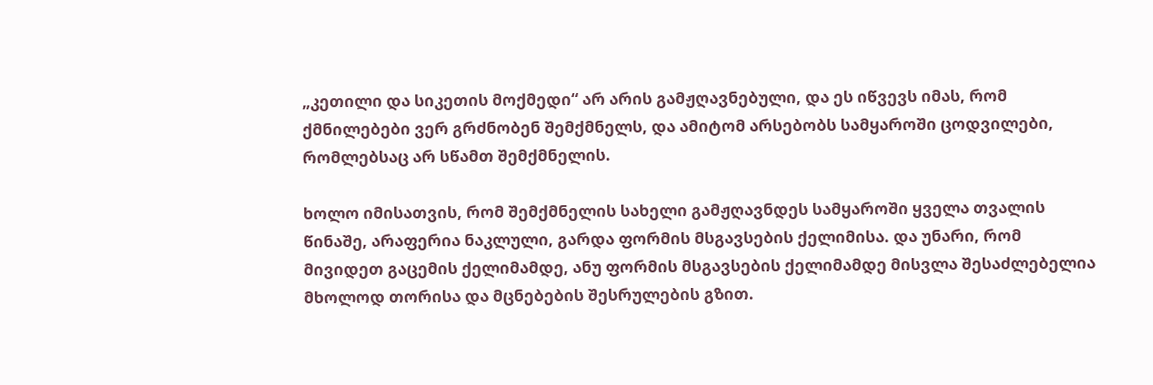„კეთილი და სიკეთის მოქმედი“ არ არის გამჟღავნებული, და ეს იწვევს იმას, რომ ქმნილებები ვერ გრძნობენ შემქმნელს, და ამიტომ არსებობს სამყაროში ცოდვილები, რომლებსაც არ სწამთ შემქმნელის.

ხოლო იმისათვის, რომ შემქმნელის სახელი გამჟღავნდეს სამყაროში ყველა თვალის წინაშე, არაფერია ნაკლული, გარდა ფორმის მსგავსების ქელიმისა. და უნარი, რომ მივიდეთ გაცემის ქელიმამდე, ანუ ფორმის მსგავსების ქელიმამდე მისვლა შესაძლებელია მხოლოდ თორისა და მცნებების შესრულების გზით.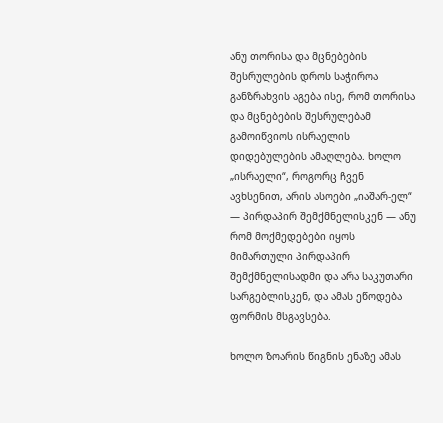ანუ თორისა და მცნებების შესრულების დროს საჭიროა განზრახვის აგება ისე, რომ თორისა და მცნებების შესრულებამ გამოიწვიოს ისრაელის დიდებულების ამაღლება. ხოლო „ისრაელი“, როგორც ჩვენ ავხსენით, არის ასოები „იაშარ-ელ“ — პირდაპირ შემქმნელისკენ — ანუ რომ მოქმედებები იყოს მიმართული პირდაპირ შემქმნელისადმი და არა საკუთარი სარგებლისკენ, და ამას ეწოდება ფორმის მსგავსება.

ხოლო ზოარის წიგნის ენაზე ამას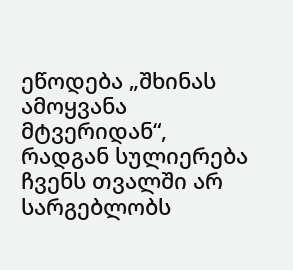ეწოდება „შხინას ამოყვანა მტვერიდან“, რადგან სულიერება ჩვენს თვალში არ სარგებლობს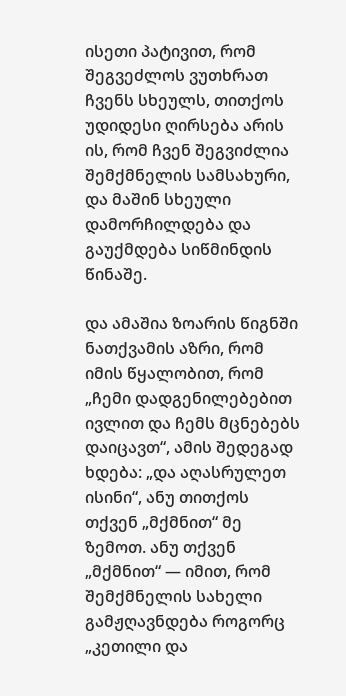ისეთი პატივით, რომ შეგვეძლოს ვუთხრათ ჩვენს სხეულს, თითქოს უდიდესი ღირსება არის ის, რომ ჩვენ შეგვიძლია შემქმნელის სამსახური, და მაშინ სხეული დამორჩილდება და გაუქმდება სიწმინდის წინაშე.

და ამაშია ზოარის წიგნში ნათქვამის აზრი, რომ იმის წყალობით, რომ „ჩემი დადგენილებებით ივლით და ჩემს მცნებებს დაიცავთ“, ამის შედეგად ხდება: „და აღასრულეთ ისინი“, ანუ თითქოს თქვენ „მქმნით“ მე ზემოთ. ანუ თქვენ „მქმნით“ — იმით, რომ შემქმნელის სახელი გამჟღავნდება როგორც „კეთილი და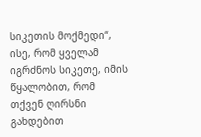სიკეთის მოქმედი“, ისე, რომ ყველამ იგრძნოს სიკეთე, იმის წყალობით, რომ თქვენ ღირსნი გახდებით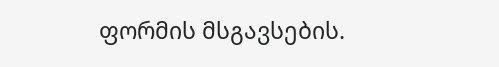ფორმის მსგავსების.